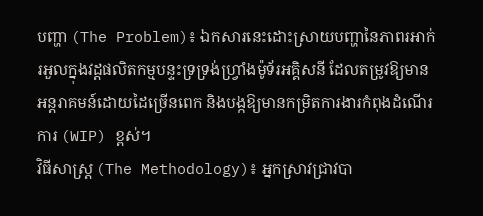បញ្ហា (The Problem)៖ ឯកសារនេះដោះស្រាយបញ្ហានៃភាពរអាក់រអួលក្នុងវដ្តផលិតកម្មបន្ទះទ្រទ្រង់ហ្វ្រាំងម៉ូទ័រអគ្គិសនី ដែលតម្រូវឱ្យមានអន្តរាគមន៍ដោយដៃច្រើនពេក និងបង្កឱ្យមានកម្រិតការងារកំពុងដំណើរការ (WIP) ខ្ពស់។
វិធីសាស្ត្រ (The Methodology)៖ អ្នកស្រាវជ្រាវបា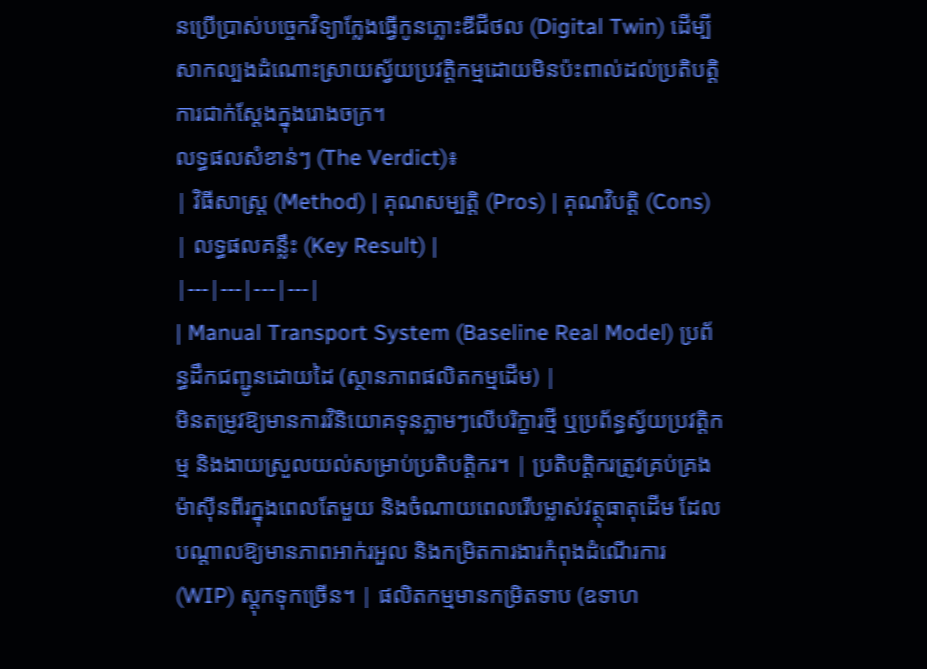នប្រើប្រាស់បច្ចេកវិទ្យាក្លែងធ្វើកូនភ្លោះឌីជីថល (Digital Twin) ដើម្បីសាកល្បងដំណោះស្រាយស្វ័យប្រវត្តិកម្មដោយមិនប៉ះពាល់ដល់ប្រតិបត្តិការជាក់ស្តែងក្នុងរោងចក្រ។
លទ្ធផលសំខាន់ៗ (The Verdict)៖
| វិធីសាស្ត្រ (Method) | គុណសម្បត្តិ (Pros) | គុណវិបត្តិ (Cons) | លទ្ធផលគន្លឹះ (Key Result) |
|---|---|---|---|
| Manual Transport System (Baseline Real Model) ប្រព័ន្ធដឹកជញ្ជូនដោយដៃ (ស្ថានភាពផលិតកម្មដើម) |
មិនតម្រូវឱ្យមានការវិនិយោគទុនភ្លាមៗលើបរិក្ខារថ្មី ឬប្រព័ន្ធស្វ័យប្រវត្តិកម្ម និងងាយស្រួលយល់សម្រាប់ប្រតិបត្តិករ។ | ប្រតិបត្តិករត្រូវគ្រប់គ្រងម៉ាស៊ីនពីរក្នុងពេលតែមួយ និងចំណាយពេលរើបម្លាស់វត្ថុធាតុដើម ដែលបណ្តាលឱ្យមានភាពអាក់រអួល និងកម្រិតការងារកំពុងដំណើរការ (WIP) ស្តុកទុកច្រើន។ | ផលិតកម្មមានកម្រិតទាប (ឧទាហ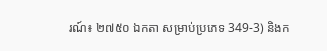រណ៍៖ ២៧៥០ ឯកតា សម្រាប់ប្រភេទ 349-3) និងក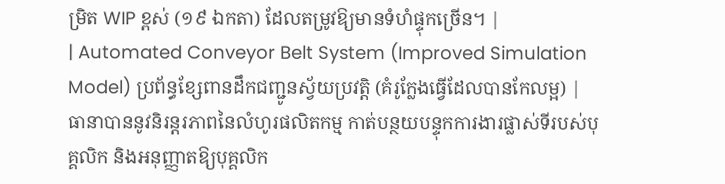ម្រិត WIP ខ្ពស់ (១៩ ឯកតា) ដែលតម្រូវឱ្យមានទំហំផ្ទុកច្រើន។ |
| Automated Conveyor Belt System (Improved Simulation Model) ប្រព័ន្ធខ្សែពានដឹកជញ្ជូនស្វ័យប្រវត្តិ (គំរូក្លែងធ្វើដែលបានកែលម្អ) |
ធានាបាននូវនិរន្តរភាពនៃលំហូរផលិតកម្ម កាត់បន្ថយបន្ទុកការងារផ្លាស់ទីរបស់បុគ្គលិក និងអនុញ្ញាតឱ្យបុគ្គលិក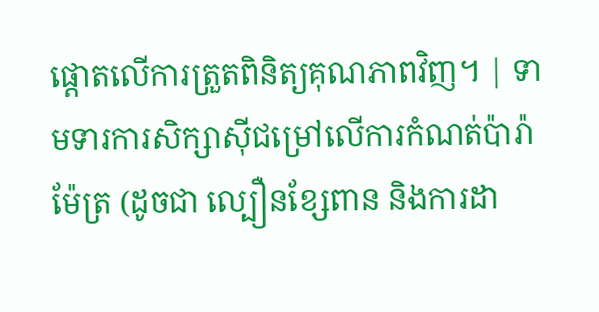ផ្តោតលើការត្រួតពិនិត្យគុណភាពវិញ។ | ទាមទារការសិក្សាស៊ីជម្រៅលើការកំណត់ប៉ារ៉ាម៉ែត្រ (ដូចជា ល្បឿនខ្សែពាន និងការដា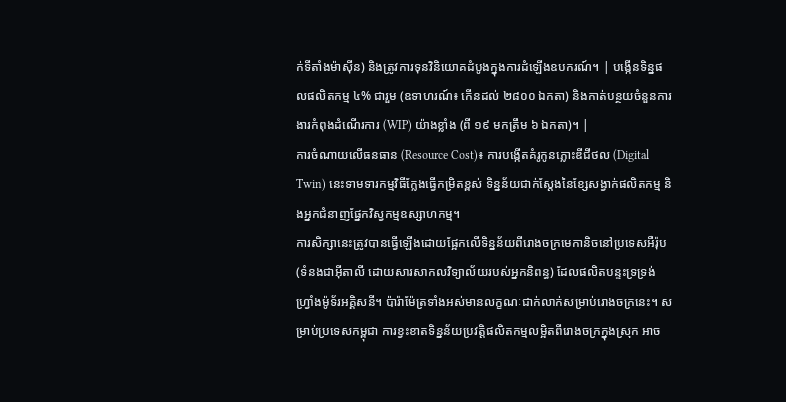ក់ទីតាំងម៉ាស៊ីន) និងត្រូវការទុនវិនិយោគដំបូងក្នុងការដំឡើងឧបករណ៍។ | បង្កើនទិន្នផលផលិតកម្ម ៤% ជារួម (ឧទាហរណ៍៖ កើនដល់ ២៨០០ ឯកតា) និងកាត់បន្ថយចំនួនការងារកំពុងដំណើរការ (WIP) យ៉ាងខ្លាំង (ពី ១៩ មកត្រឹម ៦ ឯកតា)។ |
ការចំណាយលើធនធាន (Resource Cost)៖ ការបង្កើតគំរូកូនភ្លោះឌីជីថល (Digital Twin) នេះទាមទារកម្មវិធីក្លែងធ្វើកម្រិតខ្ពស់ ទិន្នន័យជាក់ស្តែងនៃខ្សែសង្វាក់ផលិតកម្ម និងអ្នកជំនាញផ្នែកវិស្វកម្មឧស្សាហកម្ម។
ការសិក្សានេះត្រូវបានធ្វើឡើងដោយផ្អែកលើទិន្នន័យពីរោងចក្រមេកានិចនៅប្រទេសអឺរ៉ុប (ទំនងជាអ៊ីតាលី ដោយសារសាកលវិទ្យាល័យរបស់អ្នកនិពន្ធ) ដែលផលិតបន្ទះទ្រទ្រង់ហ្វ្រាំងម៉ូទ័រអគ្គិសនី។ ប៉ារ៉ាម៉ែត្រទាំងអស់មានលក្ខណៈជាក់លាក់សម្រាប់រោងចក្រនេះ។ សម្រាប់ប្រទេសកម្ពុជា ការខ្វះខាតទិន្នន័យប្រវត្តិផលិតកម្មលម្អិតពីរោងចក្រក្នុងស្រុក អាច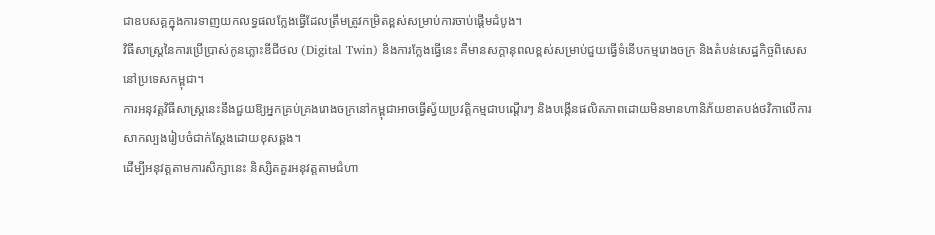ជាឧបសគ្គក្នុងការទាញយកលទ្ធផលក្លែងធ្វើដែលត្រឹមត្រូវកម្រិតខ្ពស់សម្រាប់ការចាប់ផ្តើមដំបូង។
វិធីសាស្ត្រនៃការប្រើប្រាស់កូនភ្លោះឌីជីថល (Digital Twin) និងការក្លែងធ្វើនេះ គឺមានសក្តានុពលខ្ពស់សម្រាប់ជួយធ្វើទំនើបកម្មរោងចក្រ និងតំបន់សេដ្ឋកិច្ចពិសេសនៅប្រទេសកម្ពុជា។
ការអនុវត្តវិធីសាស្ត្រនេះនឹងជួយឱ្យអ្នកគ្រប់គ្រងរោងចក្រនៅកម្ពុជាអាចធ្វើស្វ័យប្រវត្តិកម្មជាបណ្តើរៗ និងបង្កើនផលិតភាពដោយមិនមានហានិភ័យខាតបង់ថវិកាលើការសាកល្បងរៀបចំជាក់ស្តែងដោយខុសឆ្គង។
ដើម្បីអនុវត្តតាមការសិក្សានេះ និស្សិតគួរអនុវត្តតាមជំហា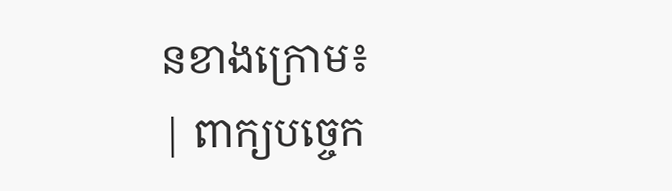នខាងក្រោម៖
| ពាក្យបច្ចេក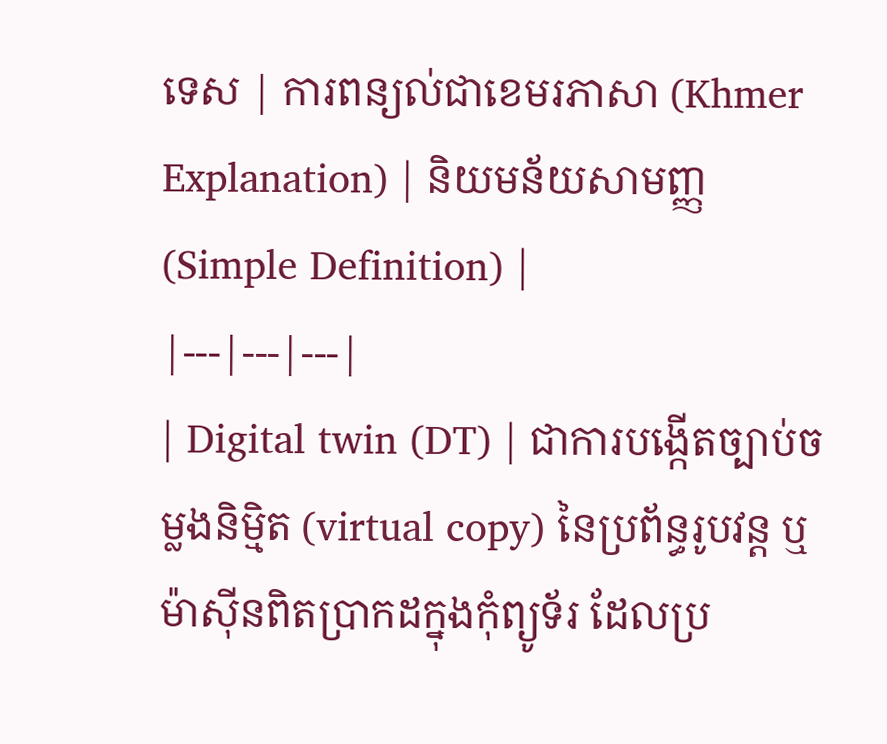ទេស | ការពន្យល់ជាខេមរភាសា (Khmer Explanation) | និយមន័យសាមញ្ញ (Simple Definition) |
|---|---|---|
| Digital twin (DT) | ជាការបង្កើតច្បាប់ចម្លងនិម្មិត (virtual copy) នៃប្រព័ន្ធរូបវន្ត ឬម៉ាស៊ីនពិតប្រាកដក្នុងកុំព្យូទ័រ ដែលប្រ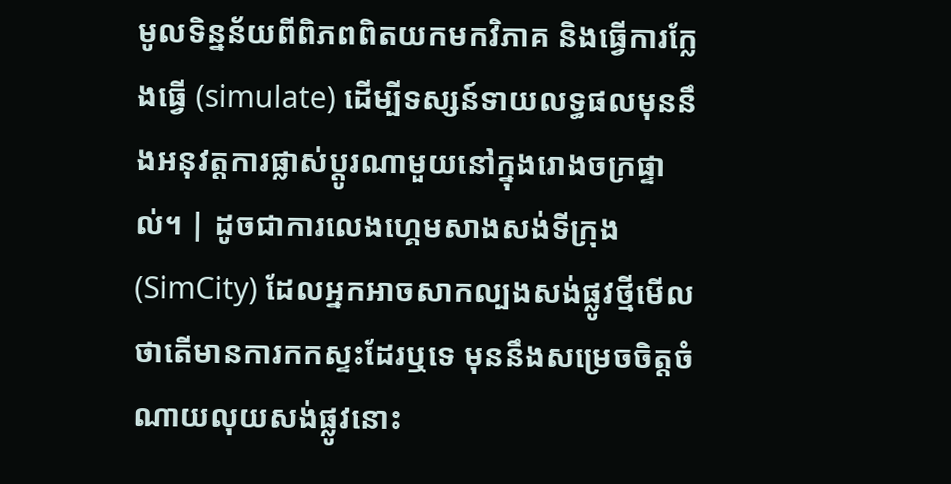មូលទិន្នន័យពីពិភពពិតយកមកវិភាគ និងធ្វើការក្លែងធ្វើ (simulate) ដើម្បីទស្សន៍ទាយលទ្ធផលមុននឹងអនុវត្តការផ្លាស់ប្តូរណាមួយនៅក្នុងរោងចក្រផ្ទាល់។ | ដូចជាការលេងហ្គេមសាងសង់ទីក្រុង (SimCity) ដែលអ្នកអាចសាកល្បងសង់ផ្លូវថ្មីមើលថាតើមានការកកស្ទះដែរឬទេ មុននឹងសម្រេចចិត្តចំណាយលុយសង់ផ្លូវនោះ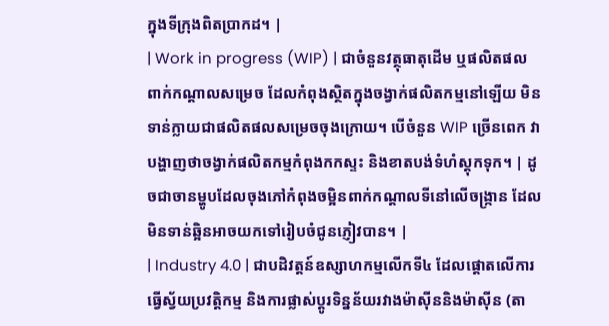ក្នុងទីក្រុងពិតប្រាកដ។ |
| Work in progress (WIP) | ជាចំនួនវត្ថុធាតុដើម ឬផលិតផលពាក់កណ្តាលសម្រេច ដែលកំពុងស្ថិតក្នុងចង្វាក់ផលិតកម្មនៅឡើយ មិនទាន់ក្លាយជាផលិតផលសម្រេចចុងក្រោយ។ បើចំនួន WIP ច្រើនពេក វាបង្ហាញថាចង្វាក់ផលិតកម្មកំពុងកកស្ទះ និងខាតបង់ទំហំស្តុកទុក។ | ដូចជាចានម្ហូបដែលចុងភៅកំពុងចម្អិនពាក់កណ្តាលទីនៅលើចង្ក្រាន ដែលមិនទាន់ឆ្អិនអាចយកទៅរៀបចំជូនភ្ញៀវបាន។ |
| Industry 4.0 | ជាបដិវត្តន៍ឧស្សាហកម្មលើកទី៤ ដែលផ្តោតលើការធ្វើស្វ័យប្រវត្តិកម្ម និងការផ្លាស់ប្តូរទិន្នន័យរវាងម៉ាស៊ីននិងម៉ាស៊ីន (តា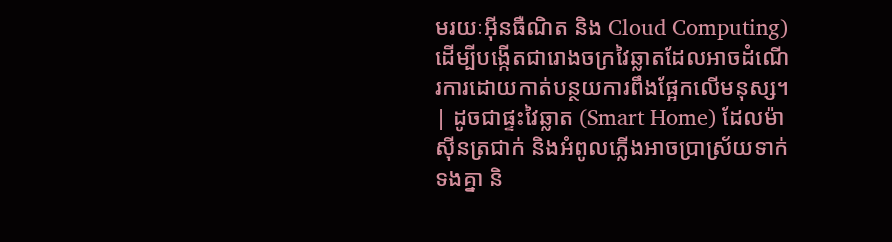មរយៈអ៊ីនធឺណិត និង Cloud Computing) ដើម្បីបង្កើតជារោងចក្រវៃឆ្លាតដែលអាចដំណើរការដោយកាត់បន្ថយការពឹងផ្អែកលើមនុស្ស។ | ដូចជាផ្ទះវៃឆ្លាត (Smart Home) ដែលម៉ាស៊ីនត្រជាក់ និងអំពូលភ្លើងអាចប្រាស្រ័យទាក់ទងគ្នា និ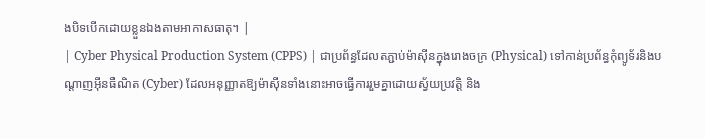ងបិទបើកដោយខ្លួនឯងតាមអាកាសធាតុ។ |
| Cyber Physical Production System (CPPS) | ជាប្រព័ន្ធដែលតភ្ជាប់ម៉ាស៊ីនក្នុងរោងចក្រ (Physical) ទៅកាន់ប្រព័ន្ធកុំព្យូទ័រនិងបណ្តាញអ៊ីនធឺណិត (Cyber) ដែលអនុញ្ញាតឱ្យម៉ាស៊ីនទាំងនោះអាចធ្វើការរួមគ្នាដោយស្វ័យប្រវត្តិ និង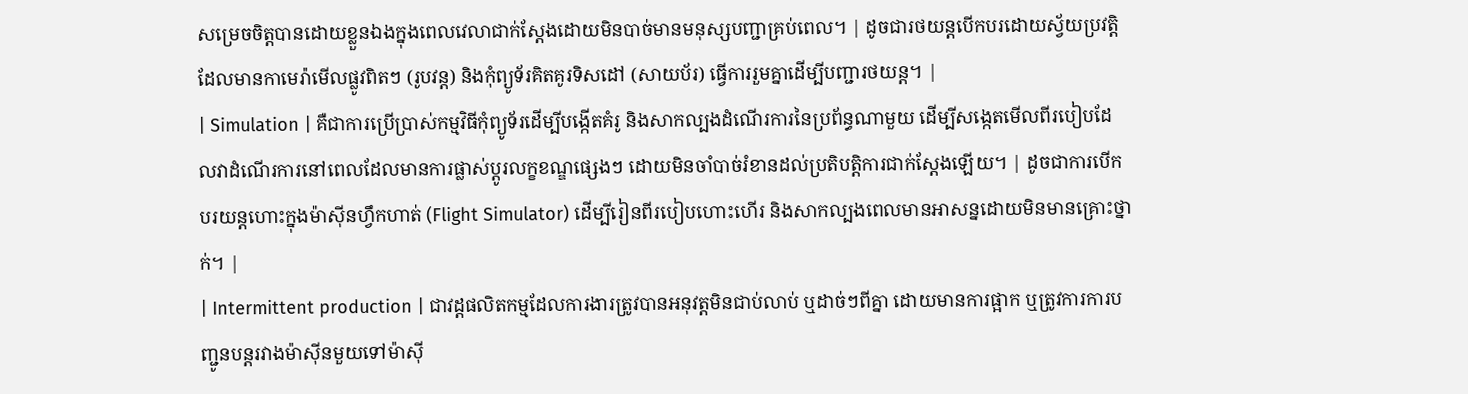សម្រេចចិត្តបានដោយខ្លួនឯងក្នុងពេលវេលាជាក់ស្តែងដោយមិនបាច់មានមនុស្សបញ្ជាគ្រប់ពេល។ | ដូចជារថយន្តបើកបរដោយស្វ័យប្រវត្តិ ដែលមានកាមេរ៉ាមើលផ្លូវពិតៗ (រូបវន្ត) និងកុំព្យូទ័រគិតគូរទិសដៅ (សាយប័រ) ធ្វើការរួមគ្នាដើម្បីបញ្ជារថយន្ត។ |
| Simulation | គឺជាការប្រើប្រាស់កម្មវិធីកុំព្យូទ័រដើម្បីបង្កើតគំរូ និងសាកល្បងដំណើរការនៃប្រព័ន្ធណាមួយ ដើម្បីសង្កេតមើលពីរបៀបដែលវាដំណើរការនៅពេលដែលមានការផ្លាស់ប្តូរលក្ខខណ្ឌផ្សេងៗ ដោយមិនចាំបាច់រំខានដល់ប្រតិបត្តិការជាក់ស្តែងឡើយ។ | ដូចជាការបើកបរយន្តហោះក្នុងម៉ាស៊ីនហ្វឹកហាត់ (Flight Simulator) ដើម្បីរៀនពីរបៀបហោះហើរ និងសាកល្បងពេលមានអាសន្នដោយមិនមានគ្រោះថ្នាក់។ |
| Intermittent production | ជាវដ្តផលិតកម្មដែលការងារត្រូវបានអនុវត្តមិនជាប់លាប់ ឬដាច់ៗពីគ្នា ដោយមានការផ្អាក ឬត្រូវការការបញ្ជូនបន្តរវាងម៉ាស៊ីនមួយទៅម៉ាស៊ី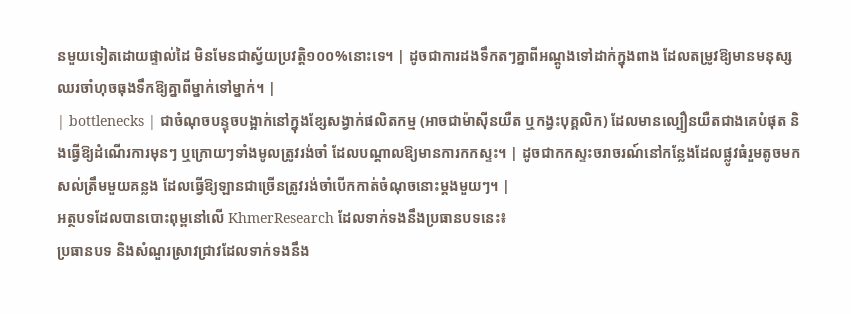នមួយទៀតដោយផ្ទាល់ដៃ មិនមែនជាស្វ័យប្រវត្តិ១០០%នោះទេ។ | ដូចជាការដងទឹកតៗគ្នាពីអណ្តូងទៅដាក់ក្នុងពាង ដែលតម្រូវឱ្យមានមនុស្សឈរចាំហុចធុងទឹកឱ្យគ្នាពីម្នាក់ទៅម្នាក់។ |
| bottlenecks | ជាចំណុចបន្ទុចបង្អាក់នៅក្នុងខ្សែសង្វាក់ផលិតកម្ម (អាចជាម៉ាស៊ីនយឺត ឬកង្វះបុគ្គលិក) ដែលមានល្បឿនយឺតជាងគេបំផុត និងធ្វើឱ្យដំណើរការមុនៗ ឬក្រោយៗទាំងមូលត្រូវរង់ចាំ ដែលបណ្តាលឱ្យមានការកកស្ទះ។ | ដូចជាកកស្ទះចរាចរណ៍នៅកន្លែងដែលផ្លូវធំរួមតូចមកសល់ត្រឹមមួយគន្លង ដែលធ្វើឱ្យឡានជាច្រើនត្រូវរង់ចាំបើកកាត់ចំណុចនោះម្តងមួយៗ។ |
អត្ថបទដែលបានបោះពុម្ពនៅលើ KhmerResearch ដែលទាក់ទងនឹងប្រធានបទនេះ៖
ប្រធានបទ និងសំណួរស្រាវជ្រាវដែលទាក់ទងនឹង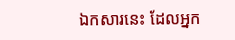ឯកសារនេះ ដែលអ្នក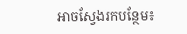អាចស្វែងរកបន្ថែម៖